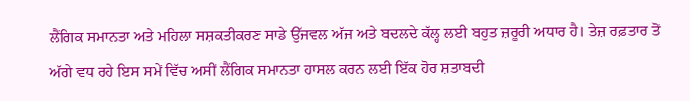ਲੈਂਗਿਕ ਸਮਾਨਤਾ ਅਤੇ ਮਹਿਲਾ ਸਸ਼ਕਤੀਕਰਣ ਸਾਡੇ ਉੱਜਵਲ ਅੱਜ ਅਤੇ ਬਦਲਦੇ ਕੱਲ੍ਹ ਲਈ ਬਹੁਤ ਜ਼ਰੂਰੀ ਅਧਾਰ ਹੈ। ਤੇਜ਼ ਰਫ਼ਤਾਰ ਤੋਂ ਅੱਗੇ ਵਧ ਰਹੇ ਇਸ ਸਮੇਂ ਵਿੱਚ ਅਸੀਂ ਲੈਂਗਿਕ ਸਮਾਨਤਾ ਹਾਸਲ ਕਰਨ ਲਈ ਇੱਕ ਹੋਰ ਸ਼ਤਾਬਦੀ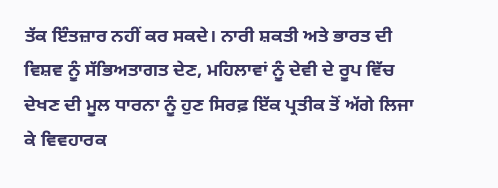ਤੱਕ ਇੰਤਜ਼ਾਰ ਨਹੀਂ ਕਰ ਸਕਦੇ। ਨਾਰੀ ਸ਼ਕਤੀ ਅਤੇ ਭਾਰਤ ਦੀ ਵਿਸ਼ਵ ਨੂੰ ਸੱਭਿਅਤਾਗਤ ਦੇਣ, ਮਹਿਲਾਵਾਂ ਨੂੰ ਦੇਵੀ ਦੇ ਰੂਪ ਵਿੱਚ ਦੇਖਣ ਦੀ ਮੂਲ ਧਾਰਨਾ ਨੂੰ ਹੁਣ ਸਿਰਫ਼ ਇੱਕ ਪ੍ਰਤੀਕ ਤੋਂ ਅੱਗੇ ਲਿਜਾ ਕੇ ਵਿਵਹਾਰਕ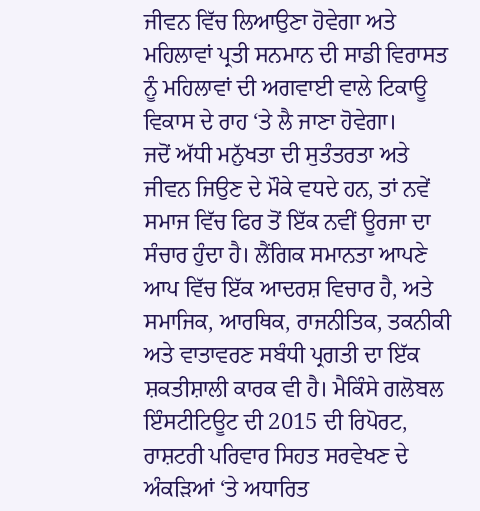ਜੀਵਨ ਵਿੱਚ ਲਿਆਉਣਾ ਹੋਵੇਗਾ ਅਤੇ ਮਹਿਲਾਵਾਂ ਪ੍ਰਤੀ ਸਨਮਾਨ ਦੀ ਸਾਡੀ ਵਿਰਾਸਤ ਨੂੰ ਮਹਿਲਾਵਾਂ ਦੀ ਅਗਵਾਈ ਵਾਲੇ ਟਿਕਾਊ ਵਿਕਾਸ ਦੇ ਰਾਹ ‘ਤੇ ਲੈ ਜਾਣਾ ਹੋਵੇਗਾ।
ਜਦੋਂ ਅੱਧੀ ਮਨੁੱਖਤਾ ਦੀ ਸੁਤੰਤਰਤਾ ਅਤੇ ਜੀਵਨ ਜਿਉਣ ਦੇ ਮੌਕੇ ਵਧਦੇ ਹਨ, ਤਾਂ ਨਵੇਂ ਸਮਾਜ ਵਿੱਚ ਫਿਰ ਤੋਂ ਇੱਕ ਨਵੀਂ ਊਰਜਾ ਦਾ ਸੰਚਾਰ ਹੁੰਦਾ ਹੈ। ਲੈਂਗਿਕ ਸਮਾਨਤਾ ਆਪਣੇ ਆਪ ਵਿੱਚ ਇੱਕ ਆਦਰਸ਼ ਵਿਚਾਰ ਹੈ, ਅਤੇ ਸਮਾਜਿਕ, ਆਰਥਿਕ, ਰਾਜਨੀਤਿਕ, ਤਕਨੀਕੀ ਅਤੇ ਵਾਤਾਵਰਣ ਸਬੰਧੀ ਪ੍ਰਗਤੀ ਦਾ ਇੱਕ ਸ਼ਕਤੀਸ਼ਾਲੀ ਕਾਰਕ ਵੀ ਹੈ। ਮੈਕਿੰਸੇ ਗਲੋਬਲ ਇੰਸਟੀਟਿਊਟ ਦੀ 2015 ਦੀ ਰਿਪੋਰਟ, ਰਾਸ਼ਟਰੀ ਪਰਿਵਾਰ ਸਿਹਤ ਸਰਵੇਖਣ ਦੇ ਅੰਕੜਿਆਂ ‘ਤੇ ਅਧਾਰਿਤ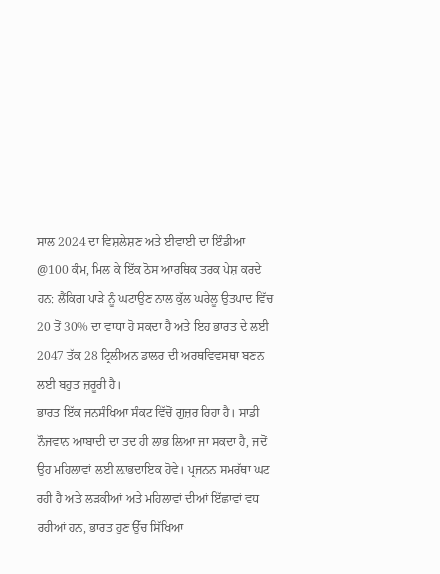ਸਾਲ 2024 ਦਾ ਵਿਸ਼ਲੇਸ਼ਣ ਅਤੇ ਈਵਾਈ ਦਾ ਇੰਡੀਆ @100 ਕੰਮ, ਮਿਲ ਕੇ ਇੱਕ ਠੋਸ ਆਰਥਿਕ ਤਰਕ ਪੇਸ਼ ਕਰਦੇ ਹਨ: ਲੈਂਕਿਗ ਪਾੜੇ ਨੂੰ ਘਟਾਉਣ ਨਾਲ ਕੁੱਲ ਘਰੇਲੂ ਉਤਪਾਦ ਵਿੱਚ 20 ਤੋਂ 30% ਦਾ ਵਾਧਾ ਹੋ ਸਕਦਾ ਹੈ ਅਤੇ ਇਹ ਭਾਰਤ ਦੇ ਲਈ 2047 ਤੱਕ 28 ਟ੍ਰਿਲੀਅਨ ਡਾਲਰ ਦੀ ਅਰਥਵਿਵਸਥਾ ਬਣਨ ਲਈ ਬਹੁਤ ਜ਼ਰੂਰੀ ਹੈ।
ਭਾਰਤ ਇੱਕ ਜਨਸੰਖਿਆ ਸੰਕਟ ਵਿੱਚੋਂ ਗੁਜ਼ਰ ਰਿਹਾ ਹੈ। ਸਾਡੀ ਨੌਜਵਾਨ ਆਬਾਦੀ ਦਾ ਤਦ ਹੀ ਲਾਭ ਲਿਆ ਜਾ ਸਕਦਾ ਹੈ, ਜਦੋਂ ਉਹ ਮਹਿਲਾਵਾਂ ਲਈ ਲ਼ਾਭਦਾਇਕ ਹੋਵੇ। ਪ੍ਰਜਨਨ ਸਮਰੱਥਾ ਘਟ ਰਹੀ ਹੈ ਅਤੇ ਲੜਕੀਆਂ ਅਤੇ ਮਹਿਲਾਵਾਂ ਦੀਆਂ ਇੱਛਾਵਾਂ ਵਧ ਰਹੀਆਂ ਹਨ, ਭਾਰਤ ਹੁਣ ਉੱਚ ਸਿੱਖਿਆ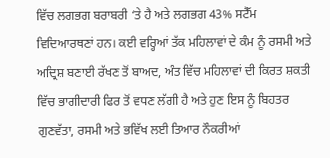ਵਿੱਚ ਲਗਭਗ ਬਰਾਬਰੀ ‘ਤੇ ਹੈ ਅਤੇ ਲਗਭਗ 43% ਸਟੈੱਮ ਵਿਦਿਆਰਥਣਾਂ ਹਨ। ਕਈ ਵਰ੍ਹਿਆਂ ਤੱਕ ਮਹਿਲਾਵਾਂ ਦੇ ਕੰਮ ਨੂੰ ਰਸਮੀ ਅਤੇ ਅਦ੍ਰਿਸ਼ ਬਣਾਈ ਰੱਖਣ ਤੋਂ ਬਾਅਦ, ਅੰਤ ਵਿੱਚ ਮਹਿਲਾਵਾਂ ਦੀ ਕਿਰਤ ਸ਼ਕਤੀ ਵਿੱਚ ਭਾਗੀਦਾਰੀ ਫਿਰ ਤੋਂ ਵਧਣ ਲੱਗੀ ਹੈ ਅਤੇ ਹੁਣ ਇਸ ਨੂੰ ਬਿਹਤਰ ਗੁਣਵੱਤਾ, ਰਸਮੀ ਅਤੇ ਭਵਿੱਖ ਲਈ ਤਿਆਰ ਨੌਕਰੀਆਂ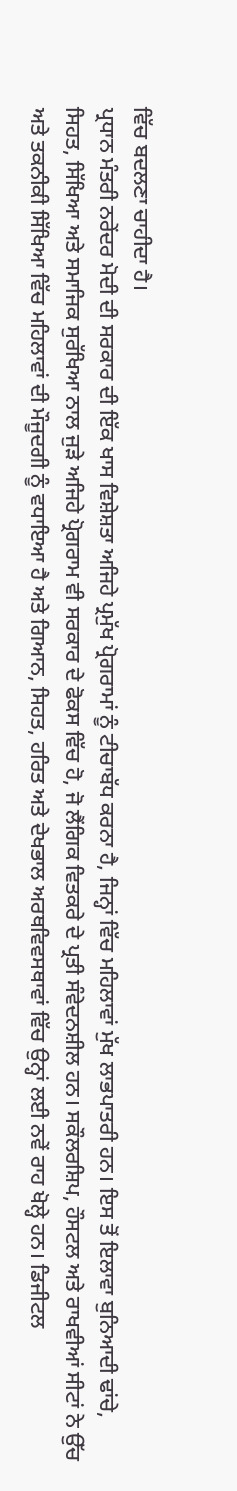ਵਿੱਚ ਬਦਲਣਾ ਚਾਹੀਦਾ ਹੈ।
ਪ੍ਰਧਾਨ ਮੰਤਰੀ ਨਰੇਂਦਰ ਮੋਦੀ ਦੀ ਸਰਕਾਰ ਦੀ ਇੱਕ ਖਾਸ ਵਿਸ਼ੇਸ਼ਤਾ ਅਜਿਹੇ ਪ੍ਰਮੁੱਖ ਪ੍ਰੋਗਰਾਮਾਂ ਨੂੰ ਟੀਚਾਬੱਧ ਕਰਨਾ ਹੈ, ਜਿਨ੍ਹਾਂ ਵਿੱਚ ਮਹਿਲਾਵਾਂ ਮੁੱਖ ਲਾਭਪਾਤਰੀ ਹਨ। ਇਸ ਤੋਂ ਇਲਾਵਾ ਬੁਨਿਆਦੀ ਢਾਂਚੇ, ਸਿਹਤ, ਸਿੱਖਿਆ ਅਤੇ ਸਮਾਜਿਕ ਸੁਰੱਖਿਆ ਨਾਲ ਜੁੜੇ ਅਜਿਹੇ ਪ੍ਰੋਗਰਾਮ ਵੀ ਸਰਕਾਰ ਦੇ ਫੋਕਸ ਵਿੱਚ ਹੋ, ਜੋ ਲੈਂਗਿਕ ਵਿਤਕਰੇ ਦੇ ਪ੍ਰਤੀ ਸੰਵੇਦਨਸ਼ੀਲ ਹਨ। ਸਕੌਲਰਸ਼ਿਪ, ਹੌਸਟਲ ਅਤੇ ਰਾਖਵੀਆਂ ਸੀਟਾਂ ਨੇ ਉੱਚ ਅਤੇ ਤਕਨੀਕੀ ਸਿੱਖਿਆ ਵਿੱਚ ਮਹਿਲਾਵਾਂ ਦੀ ਮੌਜੂਦਗੀ ਨੂੰ ਵਧਾਇਆ ਹੈ ਅਤੇ ਗਿਆਨ, ਸਿਹਤ, ਹਰਿਤ ਅਤੇ ਦੇਖਭਾਲ ਅਰਥਵਿਵਸਥਾਵਾਂ ਵਿੱਚ ਉਨ੍ਹਾਂ ਲਈ ਨਵੇਂ ਰਾਹ ਖੋਲ੍ਹੇ ਹਨ। ਡਿਜੀਟਲ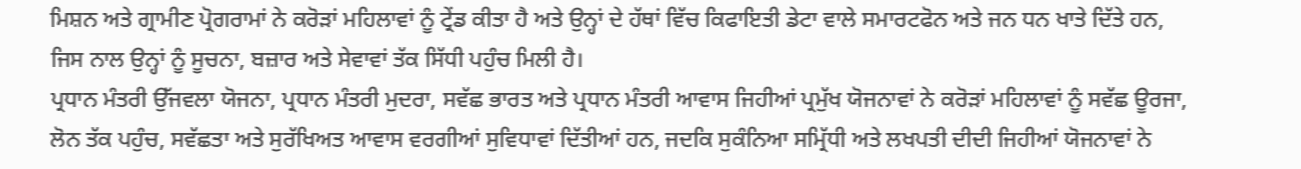ਮਿਸ਼ਨ ਅਤੇ ਗ੍ਰਾਮੀਣ ਪ੍ਰੋਗਰਾਮਾਂ ਨੇ ਕਰੋੜਾਂ ਮਹਿਲਾਵਾਂ ਨੂੰ ਟ੍ਰੇਂਡ ਕੀਤਾ ਹੈ ਅਤੇ ਉਨ੍ਹਾਂ ਦੇ ਹੱਥਾਂ ਵਿੱਚ ਕਿਫਾਇਤੀ ਡੇਟਾ ਵਾਲੇ ਸਮਾਰਟਫੋਨ ਅਤੇ ਜਨ ਧਨ ਖਾਤੇ ਦਿੱਤੇ ਹਨ, ਜਿਸ ਨਾਲ ਉਨ੍ਹਾਂ ਨੂੰ ਸੂਚਨਾ, ਬਜ਼ਾਰ ਅਤੇ ਸੇਵਾਵਾਂ ਤੱਕ ਸਿੱਧੀ ਪਹੁੰਚ ਮਿਲੀ ਹੈ।
ਪ੍ਰਧਾਨ ਮੰਤਰੀ ਉੱਜਵਲਾ ਯੋਜਨਾ, ਪ੍ਰਧਾਨ ਮੰਤਰੀ ਮੁਦਰਾ, ਸਵੱਛ ਭਾਰਤ ਅਤੇ ਪ੍ਰਧਾਨ ਮੰਤਰੀ ਆਵਾਸ ਜਿਹੀਆਂ ਪ੍ਰਮੁੱਖ ਯੋਜਨਾਵਾਂ ਨੇ ਕਰੋੜਾਂ ਮਹਿਲਾਵਾਂ ਨੂੰ ਸਵੱਛ ਊਰਜਾ, ਲੋਨ ਤੱਕ ਪਹੁੰਚ, ਸਵੱਛਤਾ ਅਤੇ ਸੁਰੱਖਿਅਤ ਆਵਾਸ ਵਰਗੀਆਂ ਸੁਵਿਧਾਵਾਂ ਦਿੱਤੀਆਂ ਹਨ, ਜਦਕਿ ਸੁਕੰਨਿਆ ਸਮ੍ਰਿੱਧੀ ਅਤੇ ਲਖਪਤੀ ਦੀਦੀ ਜਿਹੀਆਂ ਯੋਜਨਾਵਾਂ ਨੇ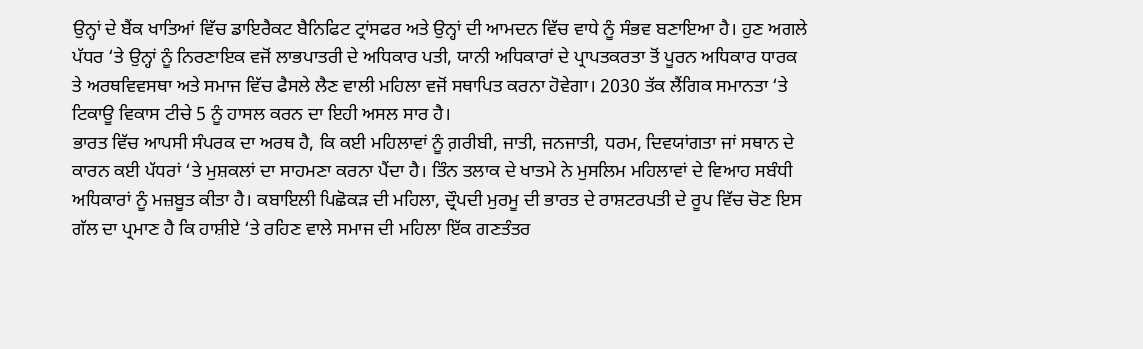ਉਨ੍ਹਾਂ ਦੇ ਬੈਂਕ ਖਾਤਿਆਂ ਵਿੱਚ ਡਾਇਰੈਕਟ ਬੈਨਿਫਿਟ ਟ੍ਰਾਂਸਫਰ ਅਤੇ ਉਨ੍ਹਾਂ ਦੀ ਆਮਦਨ ਵਿੱਚ ਵਾਧੇ ਨੂੰ ਸੰਭਵ ਬਣਾਇਆ ਹੈ। ਹੁਣ ਅਗਲੇ ਪੱਧਰ ‘ਤੇ ਉਨ੍ਹਾਂ ਨੂੰ ਨਿਰਣਾਇਕ ਵਜੋਂ ਲਾਭਪਾਤਰੀ ਦੇ ਅਧਿਕਾਰ ਪਤੀ, ਯਾਨੀ ਅਧਿਕਾਰਾਂ ਦੇ ਪ੍ਰਾਪਤਕਰਤਾ ਤੋਂ ਪੂਰਨ ਅਧਿਕਾਰ ਧਾਰਕ ਤੇ ਅਰਥਵਿਵਸਥਾ ਅਤੇ ਸਮਾਜ ਵਿੱਚ ਫੈਸਲੇ ਲੈਣ ਵਾਲੀ ਮਹਿਲਾ ਵਜੋਂ ਸਥਾਪਿਤ ਕਰਨਾ ਹੋਵੇਗਾ। 2030 ਤੱਕ ਲੈਂਗਿਕ ਸਮਾਨਤਾ ‘ਤੇ ਟਿਕਾਊ ਵਿਕਾਸ ਟੀਚੇ 5 ਨੂੰ ਹਾਸਲ ਕਰਨ ਦਾ ਇਹੀ ਅਸਲ ਸਾਰ ਹੈ।
ਭਾਰਤ ਵਿੱਚ ਆਪਸੀ ਸੰਪਰਕ ਦਾ ਅਰਥ ਹੈ, ਕਿ ਕਈ ਮਹਿਲਾਵਾਂ ਨੂੰ ਗ਼ਰੀਬੀ, ਜਾਤੀ, ਜਨਜਾਤੀ, ਧਰਮ, ਦਿਵਯਾਂਗਤਾ ਜਾਂ ਸਥਾਨ ਦੇ ਕਾਰਨ ਕਈ ਪੱਧਰਾਂ ‘ਤੇ ਮੁਸ਼ਕਲਾਂ ਦਾ ਸਾਹਮਣਾ ਕਰਨਾ ਪੈਂਦਾ ਹੈ। ਤਿੰਨ ਤਲਾਕ ਦੇ ਖਾਤਮੇ ਨੇ ਮੁਸਲਿਮ ਮਹਿਲਾਵਾਂ ਦੇ ਵਿਆਹ ਸਬੰਧੀ ਅਧਿਕਾਰਾਂ ਨੂੰ ਮਜ਼ਬੂਤ ਕੀਤਾ ਹੈ। ਕਬਾਇਲੀ ਪਿਛੋਕੜ ਦੀ ਮਹਿਲਾ, ਦ੍ਰੌਪਦੀ ਮੁਰਮੂ ਦੀ ਭਾਰਤ ਦੇ ਰਾਸ਼ਟਰਪਤੀ ਦੇ ਰੂਪ ਵਿੱਚ ਚੋਣ ਇਸ ਗੱਲ ਦਾ ਪ੍ਰਮਾਣ ਹੈ ਕਿ ਹਾਸ਼ੀਏ ‘ਤੇ ਰਹਿਣ ਵਾਲੇ ਸਮਾਜ ਦੀ ਮਹਿਲਾ ਇੱਕ ਗਣਤੰਤਰ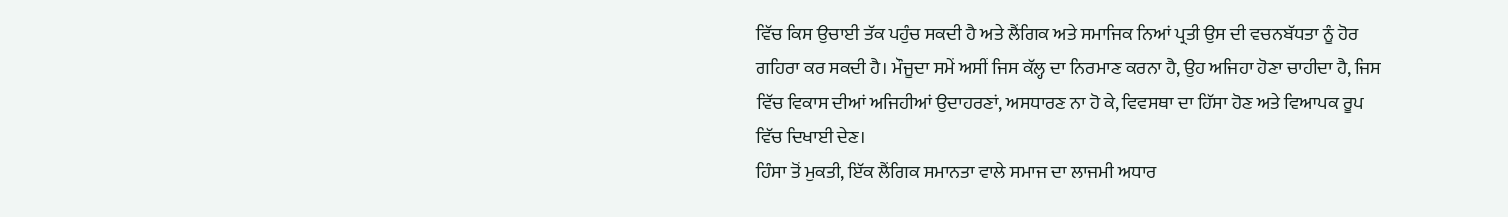ਵਿੱਚ ਕਿਸ ਉਚਾਈ ਤੱਕ ਪਹੁੰਚ ਸਕਦੀ ਹੈ ਅਤੇ ਲੈਂਗਿਕ ਅਤੇ ਸਮਾਜਿਕ ਨਿਆਂ ਪ੍ਰਤੀ ਉਸ ਦੀ ਵਚਨਬੱਧਤਾ ਨੂੰ ਹੋਰ ਗਹਿਰਾ ਕਰ ਸਕਦੀ ਹੈ। ਮੌਜੂਦਾ ਸਮੇਂ ਅਸੀਂ ਜਿਸ ਕੱਲ੍ਹ ਦਾ ਨਿਰਮਾਣ ਕਰਨਾ ਹੈ, ਉਹ ਅਜਿਹਾ ਹੋਣਾ ਚਾਹੀਦਾ ਹੈ, ਜਿਸ ਵਿੱਚ ਵਿਕਾਸ ਦੀਆਂ ਅਜਿਹੀਆਂ ਉਦਾਹਰਣਾਂ, ਅਸਧਾਰਣ ਨਾ ਹੋ ਕੇ, ਵਿਵਸਥਾ ਦਾ ਹਿੱਸਾ ਹੋਣ ਅਤੇ ਵਿਆਪਕ ਰੂਪ ਵਿੱਚ ਦਿਖਾਈ ਦੇਣ।
ਹਿੰਸਾ ਤੋਂ ਮੁਕਤੀ, ਇੱਕ ਲੈਂਗਿਕ ਸਮਾਨਤਾ ਵਾਲੇ ਸਮਾਜ ਦਾ ਲਾਜਮੀ ਅਧਾਰ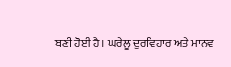ਬਣੀ ਹੋਈ ਹੈ। ਘਰੇਲੂ ਦੁਰਵਿਹਾਰ ਅਤੇ ਮਾਨਵ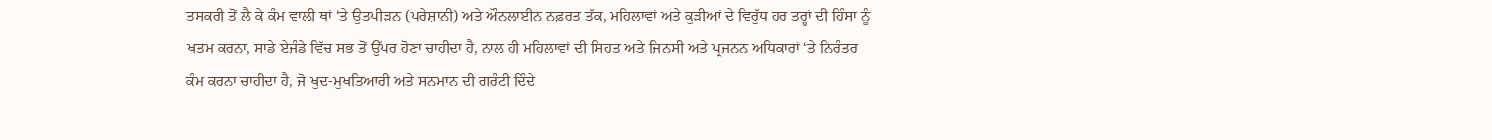ਤਸਕਰੀ ਤੋਂ ਲੈ ਕੇ ਕੰਮ ਵਾਲੀ ਥਾਂ ‘ਤੇ ਉਤਪੀੜਨ (ਪਰੇਸ਼ਾਨੀ) ਅਤੇ ਔਨਲਾਈਨ ਨਫ਼ਰਤ ਤੱਕ, ਮਹਿਲਾਵਾਂ ਅਤੇ ਕੁੜੀਆਂ ਦੇ ਵਿਰੁੱਧ ਹਰ ਤਰ੍ਹਾਂ ਦੀ ਹਿੰਸਾ ਨੂੰ ਖਤਮ ਕਰਨਾ, ਸਾਡੇ ਏਜੰਡੇ ਵਿੱਚ ਸਭ ਤੋਂ ਉੱਪਰ ਹੋਣਾ ਚਾਹੀਦਾ ਹੈ, ਨਾਲ ਹੀ ਮਹਿਲਾਵਾਂ ਦੀ ਸਿਹਤ ਅਤੇ ਜਿਨਸੀ ਅਤੇ ਪ੍ਰਜਨਨ ਅਧਿਕਾਰਾਂ ‘ਤੇ ਨਿਰੰਤਰ ਕੰਮ ਕਰਨਾ ਚਾਹੀਦਾ ਹੈ, ਜੋ ਖੁਦ-ਮੁਖਤਿਆਰੀ ਅਤੇ ਸਨਮਾਨ ਦੀ ਗਰੰਟੀ ਦਿੰਦੇ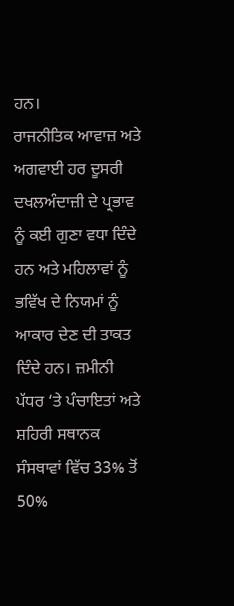ਹਨ।
ਰਾਜਨੀਤਿਕ ਆਵਾਜ਼ ਅਤੇ ਅਗਵਾਈ ਹਰ ਦੂਸਰੀ ਦਖਲਅੰਦਾਜ਼ੀ ਦੇ ਪ੍ਰਭਾਵ ਨੂੰ ਕਈ ਗੁਣਾ ਵਧਾ ਦਿੰਦੇ ਹਨ ਅਤੇ ਮਹਿਲਾਵਾਂ ਨੂੰ ਭਵਿੱਖ ਦੇ ਨਿਯਮਾਂ ਨੂੰ ਆਕਾਰ ਦੇਣ ਦੀ ਤਾਕਤ ਦਿੰਦੇ ਹਨ। ਜ਼ਮੀਨੀ ਪੱਧਰ ‘ਤੇ ਪੰਚਾਇਤਾਂ ਅਤੇ ਸ਼ਹਿਰੀ ਸਥਾਨਕ ਸੰਸਥਾਵਾਂ ਵਿੱਚ 33% ਤੋਂ 50%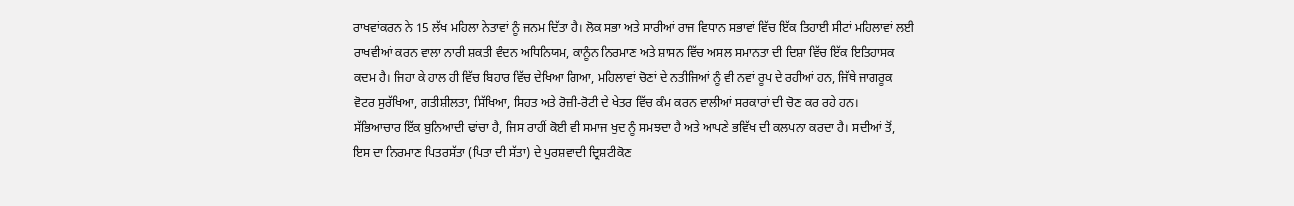ਰਾਖਵਾਂਕਰਨ ਨੇ 15 ਲੱਖ ਮਹਿਲਾ ਨੇਤਾਵਾਂ ਨੂੰ ਜਨਮ ਦਿੱਤਾ ਹੈ। ਲੋਕ ਸਭਾ ਅਤੇ ਸਾਰੀਆਂ ਰਾਜ ਵਿਧਾਨ ਸਭਾਵਾਂ ਵਿੱਚ ਇੱਕ ਤਿਹਾਈ ਸੀਟਾਂ ਮਹਿਲਾਵਾਂ ਲਈ ਰਾਖਵੀਆਂ ਕਰਨ ਵਾਲਾ ਨਾਰੀ ਸ਼ਕਤੀ ਵੰਦਨ ਅਧਿਨਿਯਮ, ਕਾਨੂੰਨ ਨਿਰਮਾਣ ਅਤੇ ਸ਼ਾਸਨ ਵਿੱਚ ਅਸਲ ਸਮਾਨਤਾ ਦੀ ਦਿਸ਼ਾ ਵਿੱਚ ਇੱਕ ਇਤਿਹਾਸਕ ਕਦਮ ਹੈ। ਜਿਹਾ ਕੇ ਹਾਲ ਹੀ ਵਿੱਚ ਬਿਹਾਰ ਵਿੱਚ ਦੇਖਿਆ ਗਿਆ, ਮਹਿਲਾਵਾਂ ਚੋਣਾਂ ਦੇ ਨਤੀਜਿਆਂ ਨੂੰ ਵੀ ਨਵਾਂ ਰੂਪ ਦੇ ਰਹੀਆਂ ਹਨ, ਜਿੱਥੇ ਜਾਗਰੂਕ ਵੋਟਰ ਸੁਰੱਖਿਆ, ਗਤੀਸ਼ੀਲਤਾ, ਸਿੱਖਿਆ, ਸਿਹਤ ਅਤੇ ਰੋਜ਼ੀ-ਰੋਟੀ ਦੇ ਖੇਤਰ ਵਿੱਚ ਕੰਮ ਕਰਨ ਵਾਲੀਆਂ ਸਰਕਾਰਾਂ ਦੀ ਚੋਣ ਕਰ ਰਹੇ ਹਨ।
ਸੱਭਿਆਚਾਰ ਇੱਕ ਬੁਨਿਆਦੀ ਢਾਂਚਾ ਹੈ, ਜਿਸ ਰਾਹੀਂ ਕੋਈ ਵੀ ਸਮਾਜ ਖੁਦ ਨੂੰ ਸਮਝਦਾ ਹੈ ਅਤੇ ਆਪਣੇ ਭਵਿੱਖ ਦੀ ਕਲਪਨਾ ਕਰਦਾ ਹੈ। ਸਦੀਆਂ ਤੋਂ, ਇਸ ਦਾ ਨਿਰਮਾਣ ਪਿਤਰਸੱਤਾ (ਪਿਤਾ ਦੀ ਸੱਤਾ) ਦੇ ਪੁਰਸ਼ਵਾਦੀ ਦ੍ਰਿਸ਼ਟੀਕੋਣ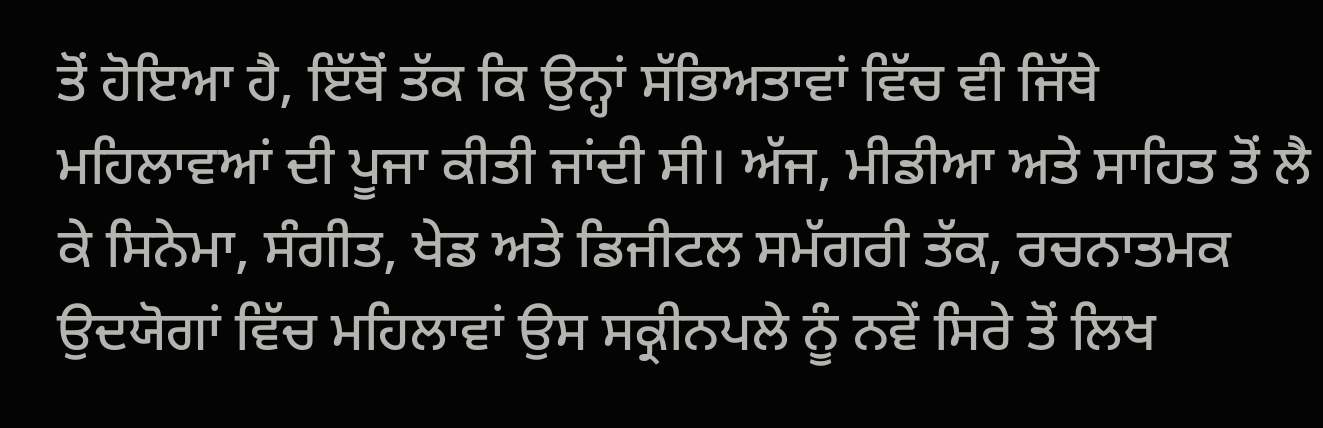ਤੋਂ ਹੋਇਆ ਹੈ, ਇੱਥੋਂ ਤੱਕ ਕਿ ਉਨ੍ਹਾਂ ਸੱਭਿਅਤਾਵਾਂ ਵਿੱਚ ਵੀ ਜਿੱਥੇ ਮਹਿਲਾਵਆਂ ਦੀ ਪੂਜਾ ਕੀਤੀ ਜਾਂਦੀ ਸੀ। ਅੱਜ, ਮੀਡੀਆ ਅਤੇ ਸਾਹਿਤ ਤੋਂ ਲੈ ਕੇ ਸਿਨੇਮਾ, ਸੰਗੀਤ, ਖੇਡ ਅਤੇ ਡਿਜੀਟਲ ਸਮੱਗਰੀ ਤੱਕ, ਰਚਨਾਤਮਕ ਉਦਯੋਗਾਂ ਵਿੱਚ ਮਹਿਲਾਵਾਂ ਉਸ ਸਕ੍ਰੀਨਪਲੇ ਨੂੰ ਨਵੇਂ ਸਿਰੇ ਤੋਂ ਲਿਖ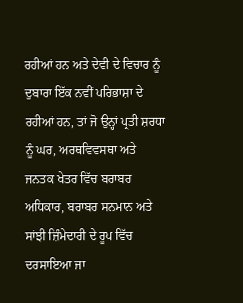ਰਹੀਆਂ ਹਨ ਅਤੇ ਦੇਵੀ ਦੇ ਵਿਚਾਰ ਨੂੰ ਦੁਬਾਰਾ ਇੱਕ ਨਵੀਂ ਪਰਿਭਾਸ਼ਾ ਦੇ ਰਹੀਆਂ ਹਨ, ਤਾਂ ਜੋ ਉਨ੍ਹਾਂ ਪ੍ਰਤੀ ਸ਼ਰਧਾ ਨੂੰ ਘਰ, ਅਰਥਵਿਵਸਥਾ ਅਤੇ ਜਨਤਕ ਖੇਤਰ ਵਿੱਚ ਬਰਾਬਰ ਅਧਿਕਾਰ, ਬਰਾਬਰ ਸਨਮਾਨ ਅਤੇ ਸਾਂਝੀ ਜ਼ਿੰਮੇਦਾਰੀ ਦੇ ਰੂਪ ਵਿੱਚ ਦਰਸਾਇਆ ਜਾ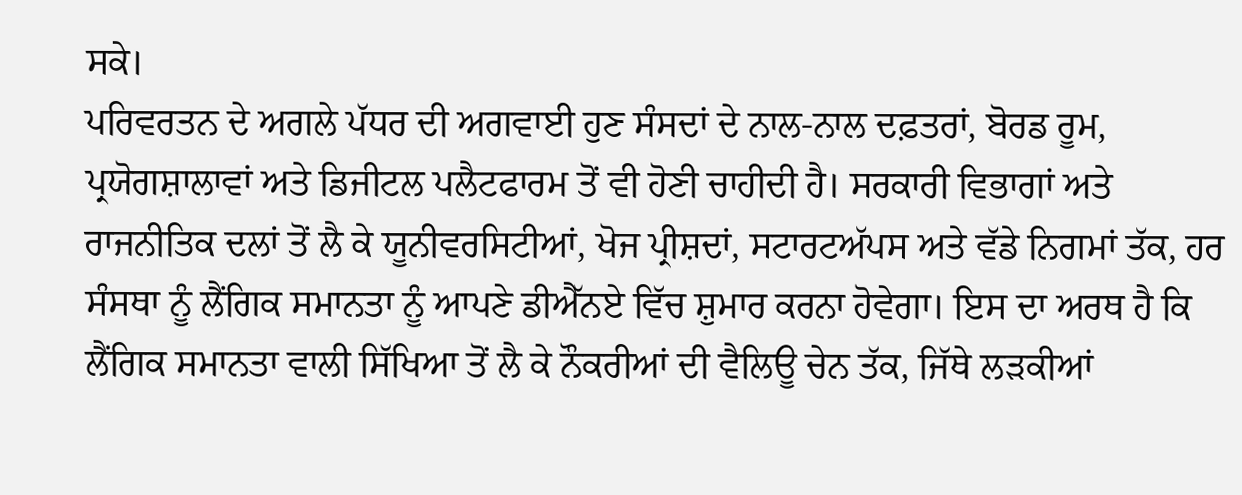ਸਕੇ।
ਪਰਿਵਰਤਨ ਦੇ ਅਗਲੇ ਪੱਧਰ ਦੀ ਅਗਵਾਈ ਹੁਣ ਸੰਸਦਾਂ ਦੇ ਨਾਲ-ਨਾਲ ਦਫ਼ਤਰਾਂ, ਬੋਰਡ ਰੂਮ, ਪ੍ਰਯੋਗਸ਼ਾਲਾਵਾਂ ਅਤੇ ਡਿਜੀਟਲ ਪਲੈਟਫਾਰਮ ਤੋਂ ਵੀ ਹੋਣੀ ਚਾਹੀਦੀ ਹੈ। ਸਰਕਾਰੀ ਵਿਭਾਗਾਂ ਅਤੇ ਰਾਜਨੀਤਿਕ ਦਲਾਂ ਤੋਂ ਲੈ ਕੇ ਯੂਨੀਵਰਸਿਟੀਆਂ, ਖੋਜ ਪ੍ਰੀਸ਼ਦਾਂ, ਸਟਾਰਟਅੱਪਸ ਅਤੇ ਵੱਡੇ ਨਿਗਮਾਂ ਤੱਕ, ਹਰ ਸੰਸਥਾ ਨੂੰ ਲੈਂਗਿਕ ਸਮਾਨਤਾ ਨੂੰ ਆਪਣੇ ਡੀਐੱਨਏ ਵਿੱਚ ਸ਼ੁਮਾਰ ਕਰਨਾ ਹੋਵੇਗਾ। ਇਸ ਦਾ ਅਰਥ ਹੈ ਕਿ ਲੈਂਗਿਕ ਸਮਾਨਤਾ ਵਾਲੀ ਸਿੱਖਿਆ ਤੋਂ ਲੈ ਕੇ ਨੌਕਰੀਆਂ ਦੀ ਵੈਲਿਊ ਚੇਨ ਤੱਕ, ਜਿੱਥੇ ਲੜਕੀਆਂ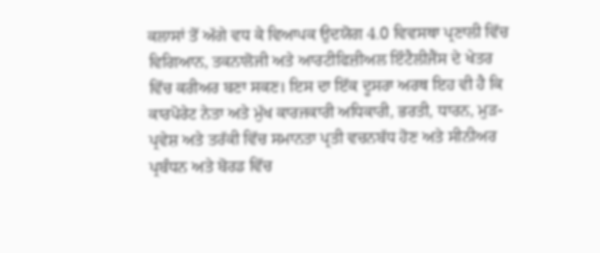ਕਲਾਸਾਂ ਤੋਂ ਅੱਗੇ ਵਧ ਕੇ ਵਿਆਪਕ ਉਦਯੋਗ 4.0 ਵਿਵਸਥਾ ਪ੍ਰਣਾਲੀ ਵਿੱਚ ਵਿਗਿਆਨ, ਤਕਨਾਲੋਜੀ ਅਤੇ ਆਰਟੀਫਿਜ਼ੀਅਲ ਇੰਟੈਲੀਜੈਂਸ ਦੇ ਖੇਤਰ ਵਿੱਚ ਕਰੀਅਰ ਬਣਾ ਸਕਣ। ਇਸ ਦਾ ਇੱਕ ਦੂਸਰਾ ਅਰਥ ਇਹ ਵੀ ਹੈ ਕਿ ਕਾਰਪੋਰੇਟ ਨੇਤਾ ਅਤੇ ਮੁੱਖ ਕਾਰਜਕਾਰੀ ਅਧਿਕਾਰੀ, ਭਰਤੀ, ਧਾਰਨ, ਮੁੜ-ਪ੍ਰਵੇਸ਼ ਅਤੇ ਤਰੱਕੀ ਵਿੱਚ ਸਮਾਨਤਾ ਪ੍ਰਤੀ ਵਚਨਬੱਧ ਹੋਣ ਅਤੇ ਸੀਨੀਅਰ ਪ੍ਰਬੰਧਨ ਅਤੇ ਬੋਰਡ ਵਿੱਚ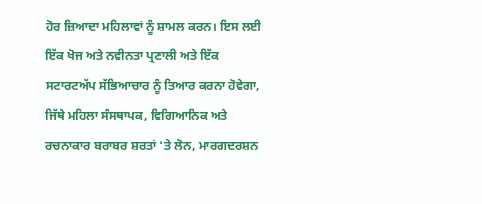ਹੋਰ ਜ਼ਿਆਦਾ ਮਹਿਲਾਵਾਂ ਨੂੰ ਸ਼ਾਮਲ ਕਰਨ। ਇਸ ਲਈ ਇੱਕ ਖੋਜ ਅਤੇ ਨਵੀਨਤਾ ਪ੍ਰਣਾਲੀ ਅਤੇ ਇੱਕ ਸਟਾਰਟਅੱਪ ਸੱਭਿਆਚਾਰ ਨੂੰ ਤਿਆਰ ਕਰਨਾ ਹੋਵੇਗਾ, ਜਿੱਥੇ ਮਹਿਲਾ ਸੰਸਥਾਪਕ, ਵਿਗਿਆਨਿਕ ਅਤੇ ਰਚਨਾਕਾਰ ਬਰਾਬਰ ਸ਼ਰਤਾਂ ‘ਤੇ ਲੋਨ, ਮਾਰਗਦਰਸ਼ਨ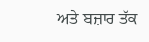ਅਤੇ ਬਜ਼ਾਰ ਤੱਕ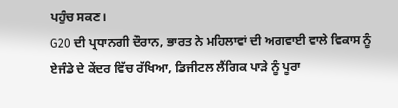ਪਹੁੰਚ ਸਕਣ।
G20 ਦੀ ਪ੍ਰਧਾਨਗੀ ਦੌਰਾਨ, ਭਾਰਤ ਨੇ ਮਹਿਲਾਵਾਂ ਦੀ ਅਗਵਾਈ ਵਾਲੇ ਵਿਕਾਸ ਨੂੰ ਏਜੰਡੇ ਦੇ ਕੇਂਦਰ ਵਿੱਚ ਰੱਖਿਆ, ਡਿਜੀਟਲ ਲੈਂਗਿਕ ਪਾੜੇ ਨੂੰ ਪੂਰਾ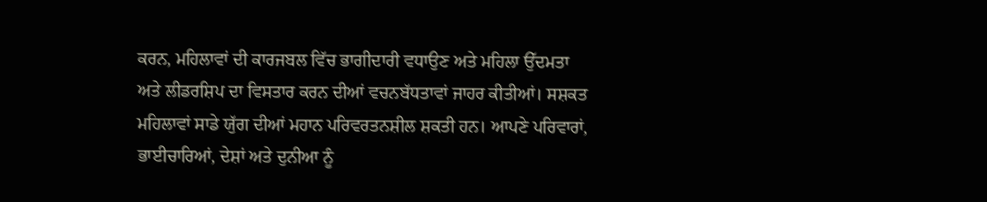ਕਰਨ, ਮਹਿਲਾਵਾਂ ਦੀ ਕਾਰਜਬਲ ਵਿੱਚ ਭਾਗੀਦਾਰੀ ਵਧਾਉਣ ਅਤੇ ਮਹਿਲਾ ਉੱਦਮਤਾ ਅਤੇ ਲੀਡਰਸ਼ਿਪ ਦਾ ਵਿਸਤਾਰ ਕਰਨ ਦੀਆਂ ਵਚਨਬੱਧਤਾਵਾਂ ਜਾਹਰ ਕੀਤੀਆਂ। ਸਸ਼ਕਤ ਮਹਿਲਾਵਾਂ ਸਾਡੇ ਯੁੱਗ ਦੀਆਂ ਮਹਾਨ ਪਰਿਵਰਤਨਸ਼ੀਲ ਸ਼ਕਤੀ ਹਨ। ਆਪਣੇ ਪਰਿਵਾਰਾਂ, ਭਾਈਚਾਰਿਆਂ, ਦੇਸ਼ਾਂ ਅਤੇ ਦੁਨੀਆ ਨੂੰ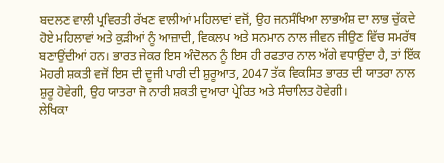ਬਦਲਣ ਵਾਲੀ ਪ੍ਰਵਿਰਤੀ ਰੱਖਣ ਵਾਲੀਆਂ ਮਹਿਲਾਵਾਂ ਵਜੋਂ, ਉਹ ਜਨਸੰਖਿਆ ਲਾਭਅੰਸ਼ ਦਾ ਲਾਭ ਚੁੱਕਦੇ ਹੋਏ ਮਹਿਲਾਵਾਂ ਅਤੇ ਕੁੜੀਆਂ ਨੂੰ ਆਜ਼ਾਦੀ, ਵਿਕਲਪ ਅਤੇ ਸਨਮਾਨ ਨਾਲ ਜੀਵਨ ਜੀਉਣ ਵਿੱਚ ਸਮਰੱਥ ਬਣਾਉਂਦੀਆਂ ਹਨ। ਭਾਰਤ ਜੇਕਰ ਇਸ ਅੰਦੋਲਨ ਨੂੰ ਇਸ ਹੀ ਰਫਤਾਰ ਨਾਲ ਅੱਗੇ ਵਧਾਉਂਦਾ ਹੈ, ਤਾਂ ਇੱਕ ਮੋਹਰੀ ਸ਼ਕਤੀ ਵਜੋਂ ਇਸ ਦੀ ਦੂਜੀ ਪਾਰੀ ਦੀ ਸ਼ੁਰੂਆਤ, 2047 ਤੱਕ ਵਿਕਸਿਤ ਭਾਰਤ ਦੀ ਯਾਤਰਾ ਨਾਲ ਸ਼ੁਰੂ ਹੋਵੇਗੀ, ਉਹ ਯਾਤਰਾ ਜੋ ਨਾਰੀ ਸ਼ਕਤੀ ਦੁਆਰਾ ਪ੍ਰੇਰਿਤ ਅਤੇ ਸੰਚਾਲਿਤ ਹੋਵੇਗੀ।
ਲੇਖਿਕਾ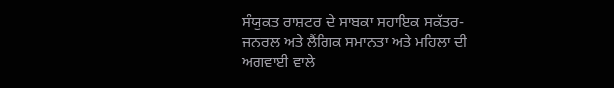ਸੰਯੁਕਤ ਰਾਸ਼ਟਰ ਦੇ ਸਾਬਕਾ ਸਹਾਇਕ ਸਕੱਤਰ-ਜਨਰਲ ਅਤੇ ਲੈਂਗਿਕ ਸਮਾਨਤਾ ਅਤੇ ਮਹਿਲਾ ਦੀ ਅਗਵਾਈ ਵਾਲੇ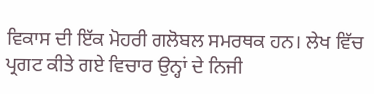ਵਿਕਾਸ ਦੀ ਇੱਕ ਮੋਹਰੀ ਗਲੋਬਲ ਸਮਰਥਕ ਹਨ। ਲੇਖ ਵਿੱਚ ਪ੍ਰਗਟ ਕੀਤੇ ਗਏ ਵਿਚਾਰ ਉਨ੍ਹਾਂ ਦੇ ਨਿਜੀ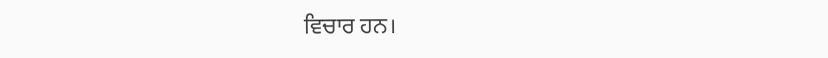ਵਿਚਾਰ ਹਨ।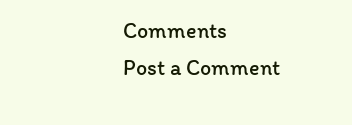Comments
Post a Comment